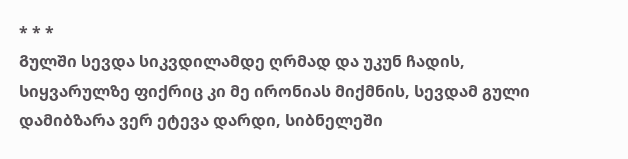* * *
Გულში სევდა სიკვდილამდე ღრმად და უკუნ ჩადის, Სიყვარულზე ფიქრიც კი მე ირონიას მიქმნის, Სევდამ გული დამიბზარა ვერ ეტევა დარდი, Სიბნელეში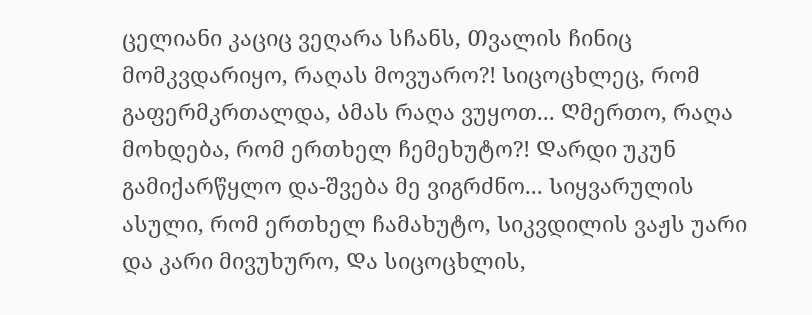ცელიანი კაციც ვეღარა სჩანს, Თვალის ჩინიც მომკვდარიყო, რაღას მოვუარო?! Სიცოცხლეც, რომ გაფერმკრთალდა, Ამას რაღა ვუყოთ... Ღმერთო, რაღა მოხდება, რომ ერთხელ ჩემეხუტო?! Დარდი უკუნ გამიქარწყლო და-შვება მე ვიგრძნო... Სიყვარულის ასული, რომ ერთხელ ჩამახუტო, Სიკვდილის ვაჟს უარი და კარი მივუხურო, Და სიცოცხლის,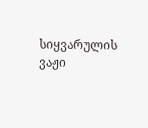სიყვარულის ვაჟი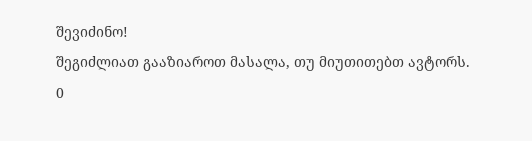შევიძინო!
შეგიძლიათ გააზიაროთ მასალა, თუ მიუთითებთ ავტორს.
0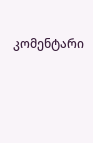კომენტარი